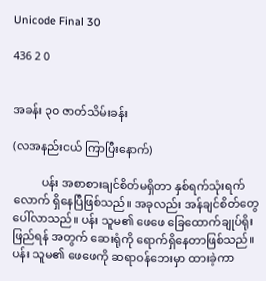Unicode Final 30

436 2 0


အခန်း ၃၀ ဇာတ်သိမ်းခန်း

(လအနည်းငယ် ကြာပြီးနောက်)

          ပန်း အစာစားချင်စိတ်မရှိတာ နှစ်ရက်သုံးရက်လောက် ရှိနေပြီဖြစ်သည်။ အခုလည်း အန်ချင်စိတ်တွေ ပေါ်လာသည်။ ပန်း သူမ၏ ဖေဖေ ခြေထောက်ချုပ်ရိုးဖြည်ရန် အတွက် ဆေးရုံကို ရောက်ရှိနေတာဖြစ်သည်။ ပန်း သူမ၏ ဖေဖေကို ဆရာဝန်ဘေးမှာ ထားခဲ့ကာ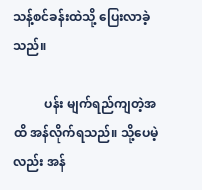သန့်စင်ခန်းထဲသို့ ပြေးလာခဲ့သည်။

          ပန်း မျက်ရည်ကျတဲ့အထိ အန်လိုက်ရသည်။ သို့ပေမဲ့လည်း အန်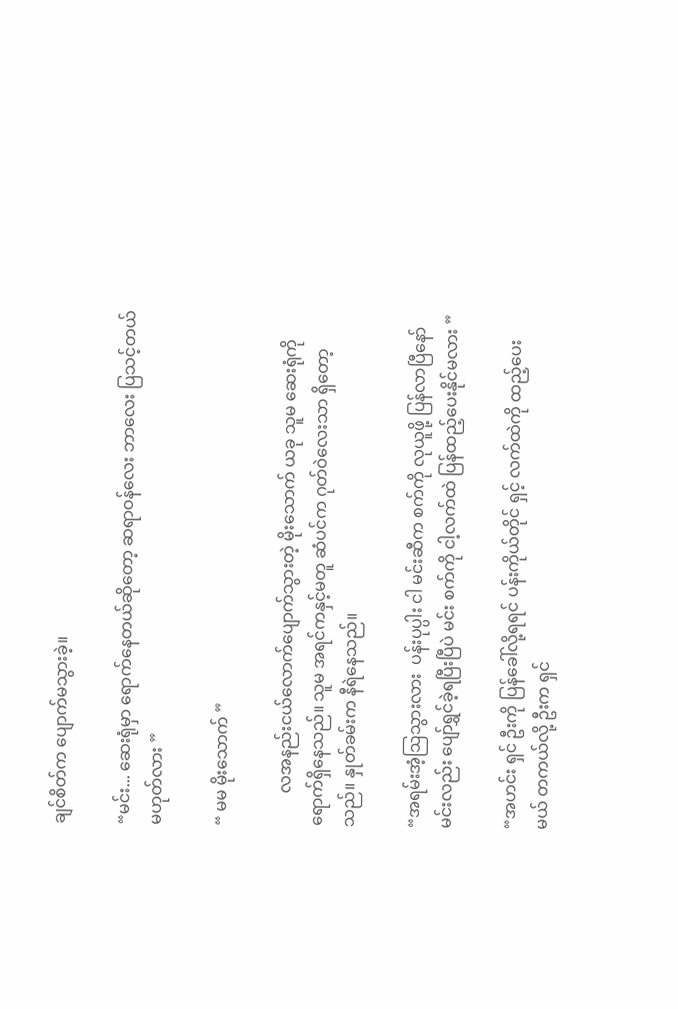ချင်စိတ်က ပျောက်မသွားခဲ့။

“မင်း... ဆေးရုံမှာ ရောက်နေတယ်ဆိုတော့ ဆရာဝန်လေး ဘာလေး ပြသင့်တယ် မဟုတ်လား ”

“ မမ မိုးသောက် ”

        လအနည်းငယ်လောက်ပျောက်သွားတဲ့ မိုးသောက် ယခု သူမ ဆေးရုံကို ရောက်ရှိနေသည်။ သူမ အရင်ကနှင့်မတူ ဆံပင်က ဂုတ်ဝဲလေးသာ ရှိတော့သည်။ နှုတ်ခမ်းက နီရဲနေသည်။

“အရမ်းအံ့ဩသွားလား  ပန်းပုပ္ပါး ငါ မင်းဆီက စက်ကို လုယူဖို့ ပြန်လာပြီနော် မင်းလည်း ပျော်ရွှင်ခဲ့ရပြီးပြီပဲ မင်း စက်ကို ငါ့လက်ထဲ ပြန်ထည့်ပေးနိုင်မလား ”

“အဟင်း ရှင် ဦးကို ပြန်ခေါ်လို့ရရင် ပန်းကိုယ်တိုင် ရှင့် လက်ထဲကို ထည့်ပေးမယ် တကယ်လို့ ဦးက ရှင်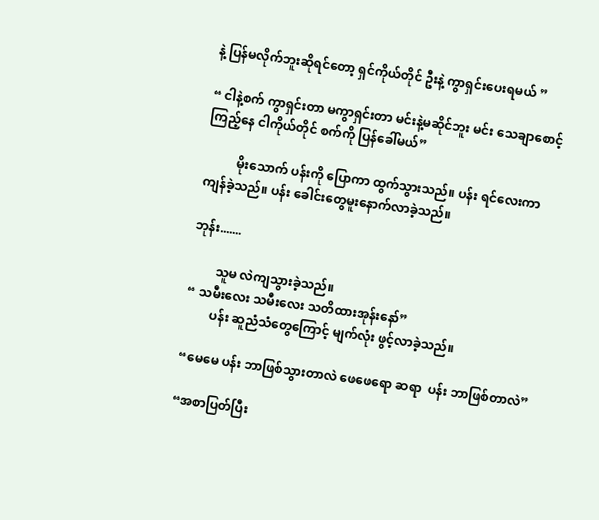နဲ့ ပြန်မလိုက်ဘူးဆိုရင်တော့ ရှင်ကိုယ်တိုင် ဦးနဲ့ ကွာရှင်းပေးရမယ် ”

“ ငါနဲ့စက် ကွာရှင်းတာ မကွာရှင်းတာ မင်းနဲ့မဆိုင်ဘူး မင်း သေချာစောင့်ကြည့်နေ ငါကိုယ်တိုင် စက်ကို ပြန်ခေါ်မယ်”

          မိုးသောက် ပန်းကို ပြောကာ ထွက်သွားသည်။ ပန်း ရင်လေးကာ ကျန်ခဲ့သည်။ ပန်း ခေါင်းတွေမူးနောက်လာခဲ့သည်။

ဘုန်း.......

        သူမ လဲကျသွားခဲ့သည်။
“ သမီးလေး သမီးလေး သတိထားအုန်းနော်”
        ပန်း ဆူညံသံတွေကြောင့် မျက်လုံး ဖွင့်လာခဲ့သည်။

“မေမေ ပန်း ဘာဖြစ်သွားတာလဲ ဖေဖေရော ဆရာ  ပန်း ဘာဖြစ်တာလဲ”

“အစာပြတ်ပြီး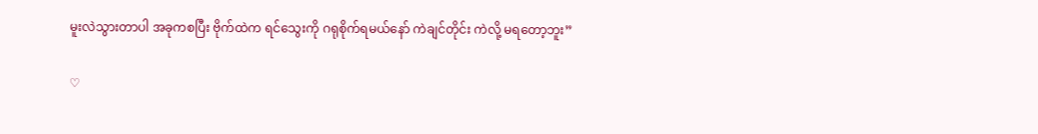မူးလဲသွားတာပါ အခုကစပြီး ဗိုက်ထဲက ရင်သွေးကို ဂရုစိုက်ရမယ်နော် ကဲချင်တိုင်း ကဲလို့ မရတော့ဘူး”

♡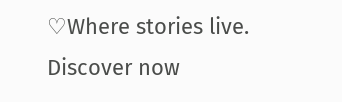♡Where stories live. Discover now